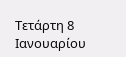Τετάρτη 8 Ιανουαρίου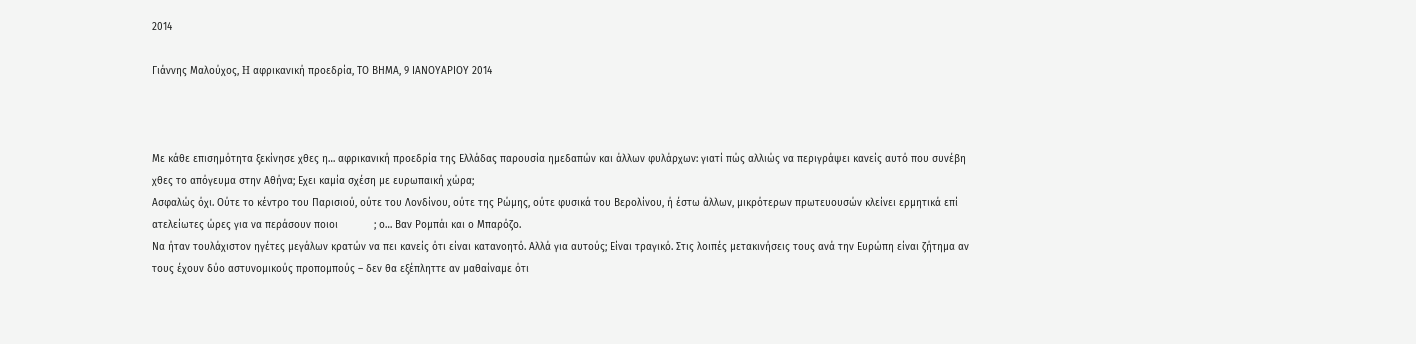2014

Γιάννης Μαλούχος, H αφρικανική προεδρία, ΤΟ ΒΗΜΑ, 9 ΙΑΝΟΥΑΡΙΟΥ 2014



Με κάθε επισημότητα ξεκίνησε χθες η… αφρικανική προεδρία της Ελλάδας παρουσία ημεδαπών και άλλων φυλάρχων: γιατί πώς αλλιώς να περιγράψει κανείς αυτό που συνέβη χθες το απόγευμα στην Αθήνα; Εχει καμία σχέση με ευρωπαική χώρα;
Ασφαλώς όχι. Ούτε το κέντρο του Παρισιού, ούτε του Λονδίνου, ούτε της Ρώμης, ούτε φυσικά του Βερολίνου, ή έστω άλλων, μικρότερων πρωτευουσών κλείνει ερμητικά επί ατελείωτες ώρες για να περάσουν ποιοι            ; ο… Βαν Ρομπάι και ο Μπαρόζο.
Να ήταν τουλάχιστον ηγέτες μεγάλων κρατών να πει κανείς ότι είναι κατανοητό. Αλλά για αυτούς; Είναι τραγικό. Στις λοιπές μετακινήσεις τους ανά την Ευρώπη είναι ζήτημα αν τους έχουν δύο αστυνομικούς προπομπούς – δεν θα εξέπληττε αν μαθαίναμε ότι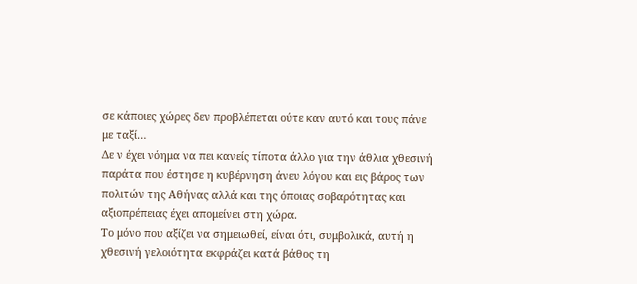σε κάποιες χώρες δεν προβλέπεται ούτε καν αυτό και τους πάνε με ταξί…
Δε ν έχει νόημα να πει κανείς τίποτα άλλο για την άθλια χθεσινή παράτα που έστησε η κυβέρνηση άνευ λόγου και εις βάρος των πολιτών της Αθήνας αλλά και της όποιας σοβαρότητας και αξιοπρέπειας έχει απομείνει στη χώρα.
Το μόνο που αξίζει να σημειωθεί, είναι ότι, συμβολικά, αυτή η χθεσινή γελοιότητα εκφράζει κατά βάθος τη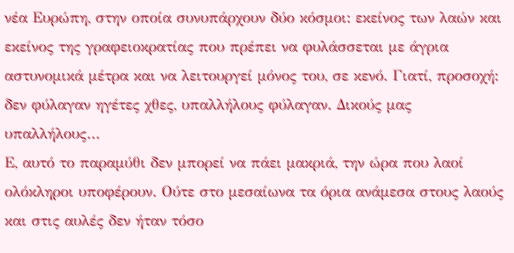νέα Ευρώπη, στην οποία συνυπάρχουν δύο κόσμοι: εκείνος των λαών και εκείνος της γραφειοκρατίας που πρέπει να φυλάσσεται με άγρια αστυνομικά μέτρα και να λειτουργεί μόνος του, σε κενό. Γιατί, προσοχή: δεν φύλαγαν ηγέτες χθες, υπαλλήλους φύλαγαν. Δικούς μας υπαλλήλους…
Ε, αυτό το παραμύθι δεν μπορεί να πάει μακριά, την ώρα που λαοί ολόκληροι υποφέρουν. Ούτε στο μεσαίωνα τα όρια ανάμεσα στους λαούς και στις αυλές δεν ήταν τόσο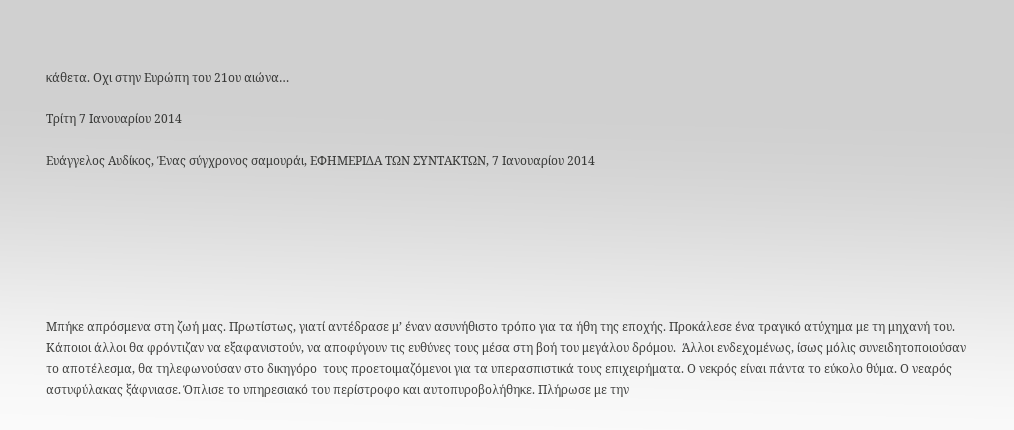κάθετα. Οχι στην Ευρώπη του 21ου αιώνα…

Τρίτη 7 Ιανουαρίου 2014

Ευάγγελος Αυδίκος, Ένας σύγχρονος σαμουράι, ΕΦΗΜΕΡΙΔΑ ΤΩΝ ΣΥΝΤΑΚΤΩΝ, 7 Ιανουαρίου 2014







Μπήκε απρόσμενα στη ζωή μας. Πρωτίστως, γιατί αντέδρασε μ’ έναν ασυνήθιστο τρόπο για τα ήθη της εποχής. Προκάλεσε ένα τραγικό ατύχημα με τη μηχανή του. Κάποιοι άλλοι θα φρόντιζαν να εξαφανιστούν, να αποφύγουν τις ευθύνες τους μέσα στη βοή του μεγάλου δρόμου.  Άλλοι ενδεχομένως, ίσως μόλις συνειδητοποιούσαν το αποτέλεσμα, θα τηλεφωνούσαν στο δικηγόρο  τους προετοιμαζόμενοι για τα υπερασπιστικά τους επιχειρήματα. Ο νεκρός είναι πάντα το εύκολο θύμα. Ο νεαρός αστυφύλακας ξάφνιασε. Όπλισε το υπηρεσιακό του περίστροφο και αυτοπυροβολήθηκε. Πλήρωσε με την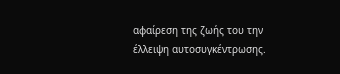αφαίρεση της ζωής του την έλλειψη αυτοσυγκέντρωσης.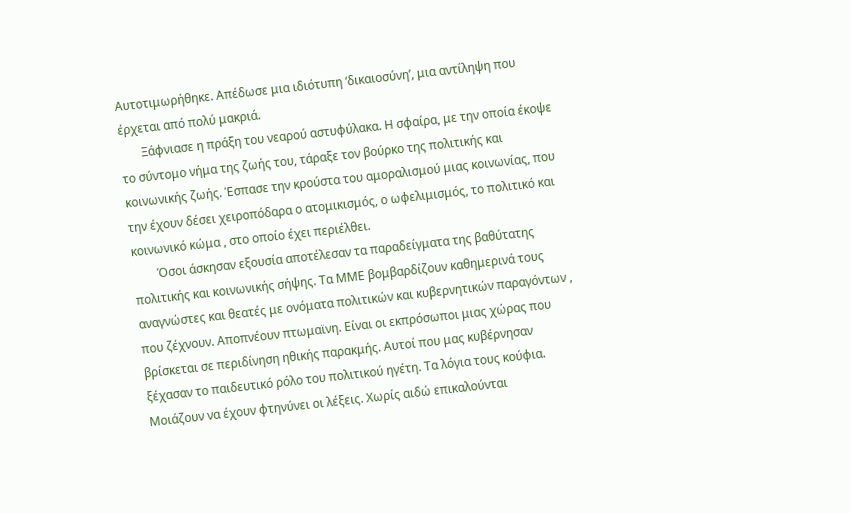Αυτοτιμωρήθηκε. Απέδωσε μια ιδιότυπη ‘δικαιοσύνη’, μια αντίληψη που έρχεται από πολύ μακριά.
       Ξάφνιασε η πράξη του νεαρού αστυφύλακα. Η σφαίρα, με την οποία έκοψε το σύντομο νήμα της ζωής του, τάραξε τον βούρκο της πολιτικής και κοινωνικής ζωής. Έσπασε την κρούστα του αμοραλισμού μιας κοινωνίας, που την έχουν δέσει χειροπόδαρα ο ατομικισμός, ο ωφελιμισμός, το πολιτικό και κοινωνικό κώμα , στο οποίο έχει περιέλθει.
        Όσοι άσκησαν εξουσία αποτέλεσαν τα παραδείγματα της βαθύτατης πολιτικής και κοινωνικής σήψης. Τα ΜΜΕ βομβαρδίζουν καθημερινά τους αναγνώστες και θεατές με ονόματα πολιτικών και κυβερνητικών παραγόντων , που ζέχνουν. Αποπνέουν πτωμαϊνη. Είναι οι εκπρόσωποι μιας χώρας που βρίσκεται σε περιδίνηση ηθικής παρακμής. Αυτοί που μας κυβέρνησαν ξέχασαν το παιδευτικό ρόλο του πολιτικού ηγέτη. Τα λόγια τους κούφια. Μοιάζουν να έχουν φτηνύνει οι λέξεις. Χωρίς αιδώ επικαλούνται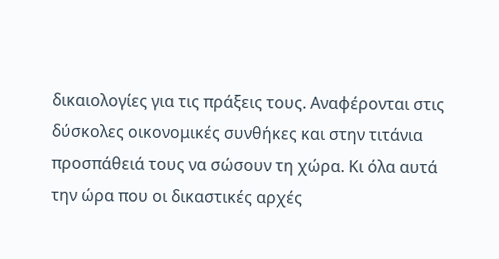δικαιολογίες για τις πράξεις τους. Αναφέρονται στις δύσκολες οικονομικές συνθήκες και στην τιτάνια προσπάθειά τους να σώσουν τη χώρα. Κι όλα αυτά την ώρα που οι δικαστικές αρχές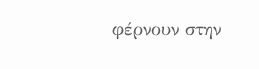φέρνουν στην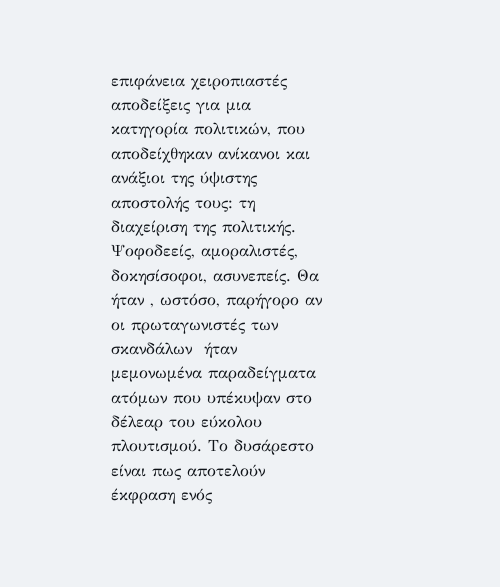επιφάνεια χειροπιαστές αποδείξεις για μια κατηγορία πολιτικών, που αποδείχθηκαν ανίκανοι και ανάξιοι της ύψιστης αποστολής τους: τη διαχείριση της πολιτικής. Ψοφοδεείς, αμοραλιστές, δοκησίσοφοι, ασυνεπείς. Θα ήταν , ωστόσο, παρήγορο αν οι πρωταγωνιστές των σκανδάλων  ήταν  μεμονωμένα παραδείγματα ατόμων που υπέκυψαν στο δέλεαρ του εύκολου πλουτισμού. Το δυσάρεστο είναι πως αποτελούν έκφραση ενός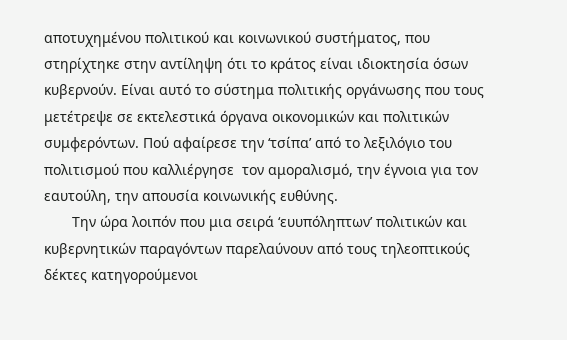αποτυχημένου πολιτικού και κοινωνικού συστήματος, που στηρίχτηκε στην αντίληψη ότι το κράτος είναι ιδιοκτησία όσων κυβερνούν. Είναι αυτό το σύστημα πολιτικής οργάνωσης που τους μετέτρεψε σε εκτελεστικά όργανα οικονομικών και πολιτικών συμφερόντων. Πού αφαίρεσε την ‘τσίπα’ από το λεξιλόγιο του πολιτισμού που καλλιέργησε  τον αμοραλισμό, την έγνοια για τον εαυτούλη, την απουσία κοινωνικής ευθύνης.
       Την ώρα λοιπόν που μια σειρά ‘ευυπόληπτων’ πολιτικών και κυβερνητικών παραγόντων παρελαύνουν από τους τηλεοπτικούς δέκτες κατηγορούμενοι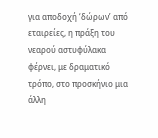για αποδοχή ‘δώρων’ από εταιρείες, η πράξη του νεαρού αστυφύλακα φέρνει, με δραματικό τρόπο, στο προσκήνιο μια άλλη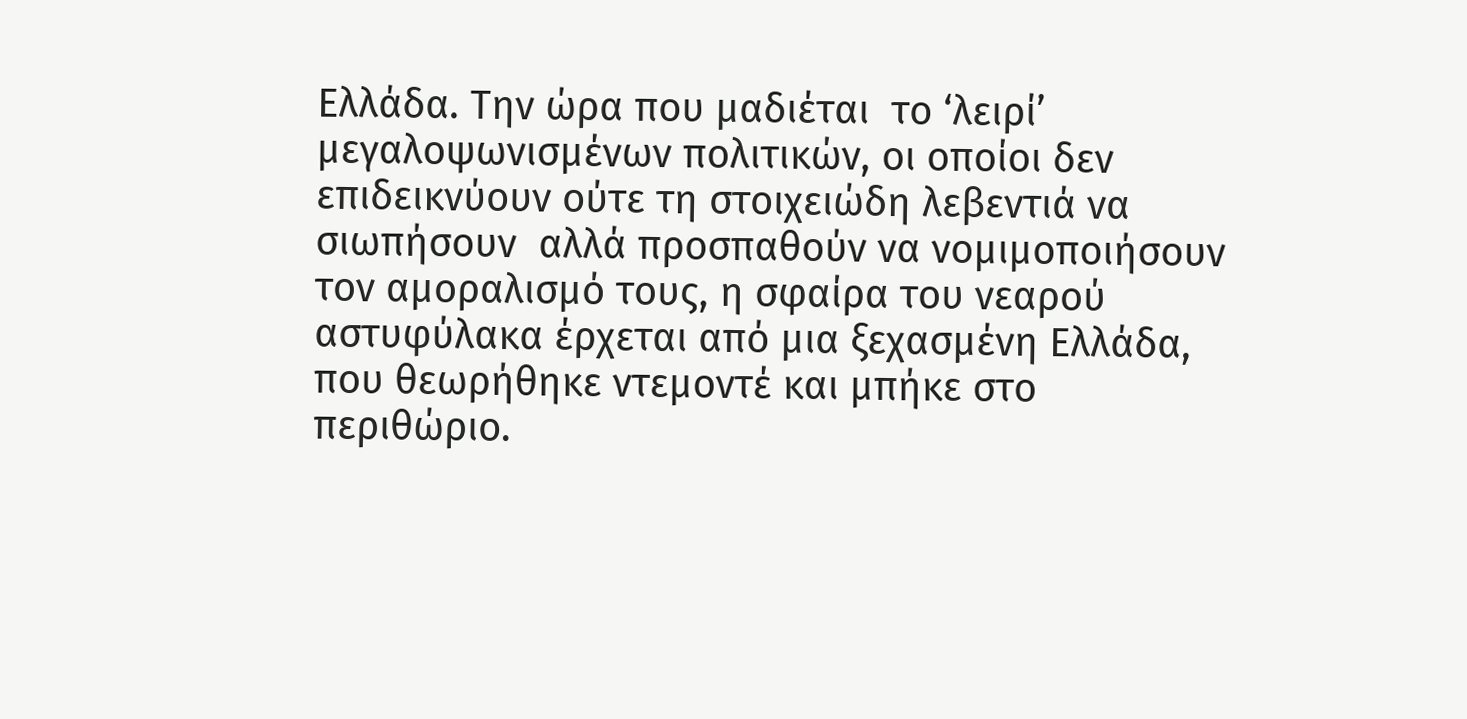Ελλάδα. Την ώρα που μαδιέται  το ‘λειρί’  μεγαλοψωνισμένων πολιτικών, οι οποίοι δεν επιδεικνύουν ούτε τη στοιχειώδη λεβεντιά να σιωπήσουν  αλλά προσπαθούν να νομιμοποιήσουν τον αμοραλισμό τους, η σφαίρα του νεαρού αστυφύλακα έρχεται από μια ξεχασμένη Ελλάδα, που θεωρήθηκε ντεμοντέ και μπήκε στο περιθώριο.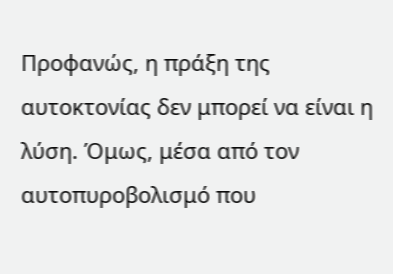Προφανώς, η πράξη της αυτοκτονίας δεν μπορεί να είναι η λύση. Όμως, μέσα από τον αυτοπυροβολισμό που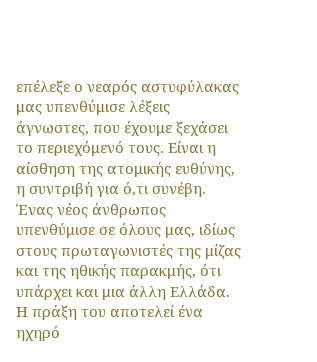επέλεξε ο νεαρός αστυφύλακας μας υπενθύμισε λέξεις άγνωστες, που έχουμε ξεχάσει το περιεχόμενό τους. Είναι η αίσθηση της ατομικής ευθύνης, η συντριβή για ό,τι συνέβη. Ένας νέος άνθρωπος υπενθύμισε σε όλους μας, ιδίως στους πρωταγωνιστές της μίζας και της ηθικής παρακμής, ότι υπάρχει και μια άλλη Ελλάδα. Η πράξη του αποτελεί ένα ηχηρό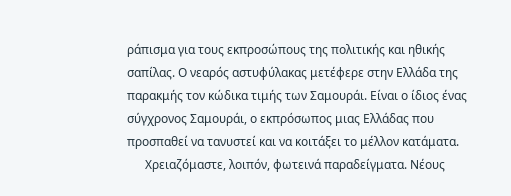ράπισμα για τους εκπροσώπους της πολιτικής και ηθικής σαπίλας. Ο νεαρός αστυφύλακας μετέφερε στην Ελλάδα της παρακμής τον κώδικα τιμής των Σαμουράι. Είναι ο ίδιος ένας σύγχρονος Σαμουράι, ο εκπρόσωπος μιας Ελλάδας που προσπαθεί να τανυστεί και να κοιτάξει το μέλλον κατάματα.
      Χρειαζόμαστε, λοιπόν, φωτεινά παραδείγματα. Νέους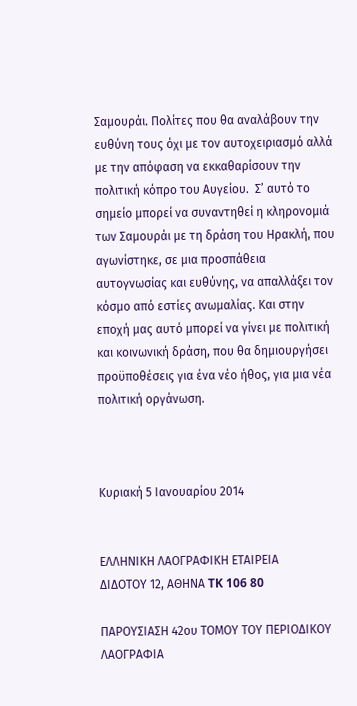Σαμουράι. Πολίτες που θα αναλάβουν την ευθύνη τους όχι με τον αυτοχειριασμό αλλά με την απόφαση να εκκαθαρίσουν την πολιτική κόπρο του Αυγείου.  Σ’ αυτό το σημείο μπορεί να συναντηθεί η κληρονομιά των Σαμουράι με τη δράση του Ηρακλή, που αγωνίστηκε, σε μια προσπάθεια αυτογνωσίας και ευθύνης, να απαλλάξει τον κόσμο από εστίες ανωμαλίας. Και στην εποχή μας αυτό μπορεί να γίνει με πολιτική και κοινωνική δράση, που θα δημιουργήσει προϋποθέσεις για ένα νέο ήθος, για μια νέα πολιτική οργάνωση.



Κυριακή 5 Ιανουαρίου 2014


ΕΛΛΗΝΙΚΗ ΛΑΟΓΡΑΦΙΚΗ ΕΤΑΙΡΕΙΑ
ΔΙΔΟΤΟΥ 12, ΑΘΗΝΑ TK 106 80

ΠΑΡΟΥΣΙΑΣΗ 42ου ΤΟΜΟΥ ΤΟΥ ΠΕΡΙΟΔΙΚΟΥ ΛΑΟΓΡΑΦΙΑ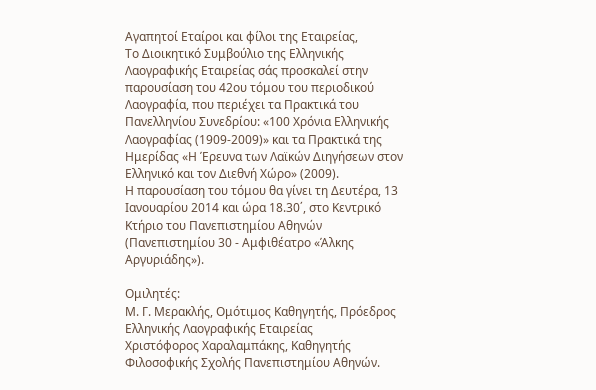Αγαπητοί Εταίροι και φίλοι της Εταιρείας,
Το Διοικητικό Συμβούλιο της Ελληνικής Λαογραφικής Εταιρείας σάς προσκαλεί στην παρουσίαση του 42ου τόμου του περιοδικού Λαογραφία, που περιέχει τα Πρακτικά του Πανελληνίου Συνεδρίου: «100 Χρόνια Ελληνικής Λαογραφίας (1909-2009)» και τα Πρακτικά της Ημερίδας «Η Έρευνα των Λαϊκών Διηγήσεων στον Ελληνικό και τον Διεθνή Χώρο» (2009).
Η παρουσίαση του τόμου θα γίνει τη Δευτέρα, 13 Ιανουαρίου 2014 και ώρα 18.30΄, στο Κεντρικό Κτήριο του Πανεπιστημίου Αθηνών (Πανεπιστημίου 30 - Αμφιθέατρο «Άλκης Αργυριάδης»).

Ομιλητές:
Μ. Γ. Μερακλής, Ομότιμος Καθηγητής, Πρόεδρος Ελληνικής Λαογραφικής Εταιρείας
Χριστόφορος Χαραλαμπάκης, Καθηγητής Φιλοσοφικής Σχολής Πανεπιστημίου Αθηνών.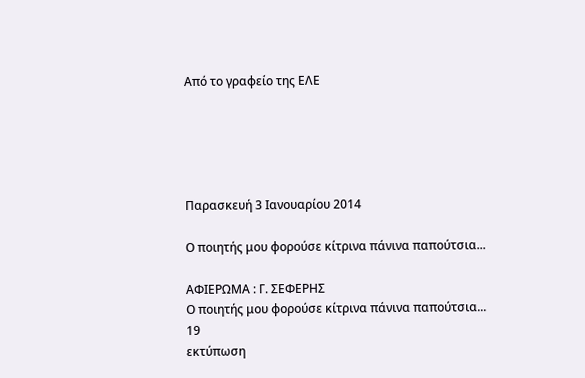Από το γραφείο της ΕΛΕ





Παρασκευή 3 Ιανουαρίου 2014

Ο ποιητής μου φορούσε κίτρινα πάνινα παπούτσια...

ΑΦΙΕΡΩΜΑ : Γ. ΣΕΦΕΡΗΣ
Ο ποιητής μου φορούσε κίτρινα πάνινα παπούτσια...
19
εκτύπωση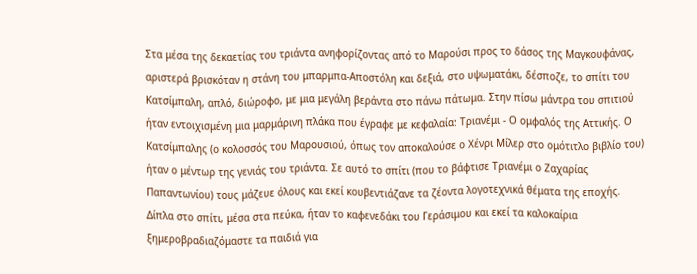Στα μέσα της δεκαετίας του τριάντα ανηφορίζοντας από το Μαρούσι προς το δάσος της Μαγκουφάνας, αριστερά βρισκόταν η στάνη του μπαρμπα-Αποστόλη και δεξιά, στο υψωματάκι, δέσποζε, το σπίτι του Κατσίμπαλη, απλό, διώροφο, με μια μεγάλη βεράντα στο πάνω πάτωμα. Στην πίσω μάντρα του σπιτιού ήταν εντοιχισμένη μια μαρμάρινη πλάκα που έγραφε με κεφαλαία: Τριανέμι - Ο ομφαλός της Αττικής. Ο Κατσίμπαλης (ο κολοσσός του Μαρουσιού, όπως τον αποκαλούσε ο Χένρι Μίλερ στο ομότιτλο βιβλίο του) ήταν ο μέντωρ της γενιάς του τριάντα. Σε αυτό το σπίτι (που το βάφτισε Τριανέμι ο Ζαχαρίας Παπαντωνίου) τους μάζευε όλους και εκεί κουβεντιάζανε τα ζέοντα λογοτεχνικά θέματα της εποχής. Δίπλα στο σπίτι, μέσα στα πεύκα, ήταν το καφενεδάκι του Γεράσιμου και εκεί τα καλοκαίρια ξημεροβραδιαζόμαστε τα παιδιά για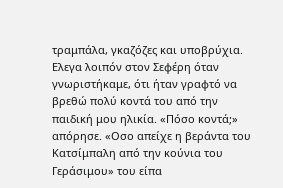τραμπάλα, γκαζόζες και υποβρύχια.
Ελεγα λοιπόν στον Σεφέρη όταν γνωριστήκαμε, ότι ήταν γραφτό να βρεθώ πολύ κοντά του από την παιδική μου ηλικία. «Πόσο κοντά;» απόρησε. «Οσο απείχε η βεράντα του Κατσίμπαλη από την κούνια του Γεράσιμου» του είπα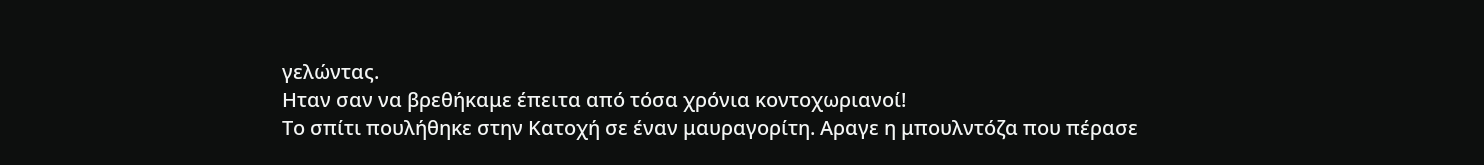γελώντας.
Ηταν σαν να βρεθήκαμε έπειτα από τόσα χρόνια κοντοχωριανοί!
Το σπίτι πουλήθηκε στην Κατοχή σε έναν μαυραγορίτη. Αραγε η μπουλντόζα που πέρασε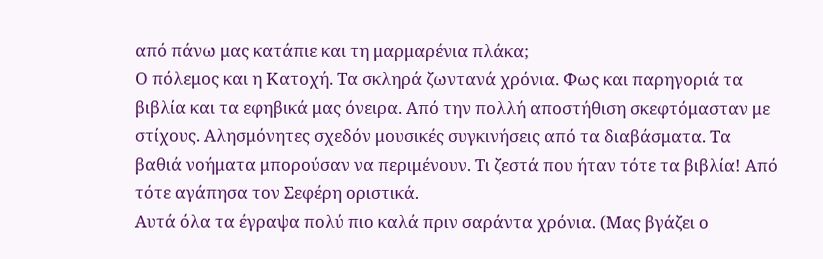από πάνω μας κατάπιε και τη μαρμαρένια πλάκα;
Ο πόλεμος και η Κατοχή. Τα σκληρά ζωντανά χρόνια. Φως και παρηγοριά τα βιβλία και τα εφηβικά μας όνειρα. Από την πολλή αποστήθιση σκεφτόμασταν με στίχους. Αλησμόνητες σχεδόν μουσικές συγκινήσεις από τα διαβάσματα. Τα βαθιά νοήματα μπορούσαν να περιμένουν. Τι ζεστά που ήταν τότε τα βιβλία! Από τότε αγάπησα τον Σεφέρη οριστικά.
Αυτά όλα τα έγραψα πολύ πιο καλά πριν σαράντα χρόνια. (Μας βγάζει ο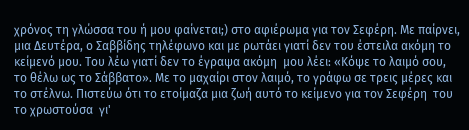χρόνος τη γλώσσα του ή μου φαίνεται;) στο αφιέρωμα για τον Σεφέρη. Με παίρνει, μια Δευτέρα, ο Σαββίδης τηλέφωνο και με ρωτάει γιατί δεν του έστειλα ακόμη το κείμενό μου. Του λέω γιατί δεν το έγραψα ακόμη  μου λέει: «Κόψε το λαιμό σου, το θέλω ως το Σάββατο». Με το μαχαίρι στον λαιμό, το γράφω σε τρεις μέρες και το στέλνω. Πιστεύω ότι το ετοίμαζα μια ζωή αυτό το κείμενο για τον Σεφέρη  του το χρωστούσα  γι'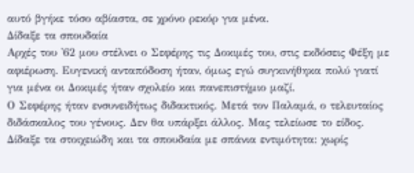αυτό βγήκε τόσο αβίαστα, σε χρόνο ρεκόρ για μένα.
Δίδαξε τα σπουδαία
Αρχές του '62 μου στέλνει ο Σεφέρης τις Δοκιμές του, στις εκδόσεις Φέξη με αφιέρωση. Ευγενική ανταπόδοση ήταν, όμως εγώ συγκινήθηκα πολύ γιατί για μένα οι Δοκιμές ήταν σχολείο και πανεπιστήμιο μαζί.
Ο Σεφέρης ήταν ενσυνειδήτως διδακτικός. Μετά τον Παλαμά, ο τελευταίος διδάσκαλος του γένους. Δεν θα υπάρξει άλλος. Μας τελείωσε το είδος. Δίδαξε τα στοιχειώδη και τα σπουδαία με σπάνια εντιμότητα: χωρίς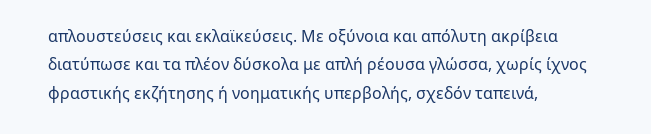απλουστεύσεις και εκλαϊκεύσεις. Με οξύνοια και απόλυτη ακρίβεια διατύπωσε και τα πλέον δύσκολα με απλή ρέουσα γλώσσα, χωρίς ίχνος φραστικής εκζήτησης ή νοηματικής υπερβολής, σχεδόν ταπεινά,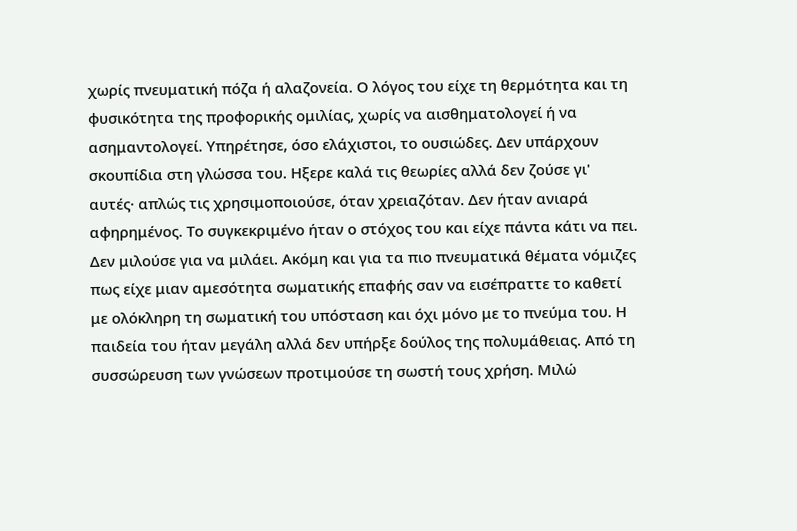χωρίς πνευματική πόζα ή αλαζονεία. Ο λόγος του είχε τη θερμότητα και τη φυσικότητα της προφορικής ομιλίας, χωρίς να αισθηματολογεί ή να ασημαντολογεί. Υπηρέτησε, όσο ελάχιστοι, το ουσιώδες. Δεν υπάρχουν σκουπίδια στη γλώσσα του. Ηξερε καλά τις θεωρίες αλλά δεν ζούσε γι' αυτές· απλώς τις χρησιμοποιούσε, όταν χρειαζόταν. Δεν ήταν ανιαρά αφηρημένος. Το συγκεκριμένο ήταν ο στόχος του και είχε πάντα κάτι να πει. Δεν μιλούσε για να μιλάει. Ακόμη και για τα πιο πνευματικά θέματα νόμιζες πως είχε μιαν αμεσότητα σωματικής επαφής σαν να εισέπραττε το καθετί με ολόκληρη τη σωματική του υπόσταση και όχι μόνο με το πνεύμα του. Η παιδεία του ήταν μεγάλη αλλά δεν υπήρξε δούλος της πολυμάθειας. Από τη συσσώρευση των γνώσεων προτιμούσε τη σωστή τους χρήση. Μιλώ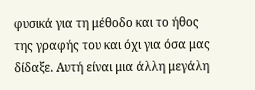φυσικά για τη μέθοδο και το ήθος της γραφής του και όχι για όσα μας δίδαξε. Αυτή είναι μια άλλη μεγάλη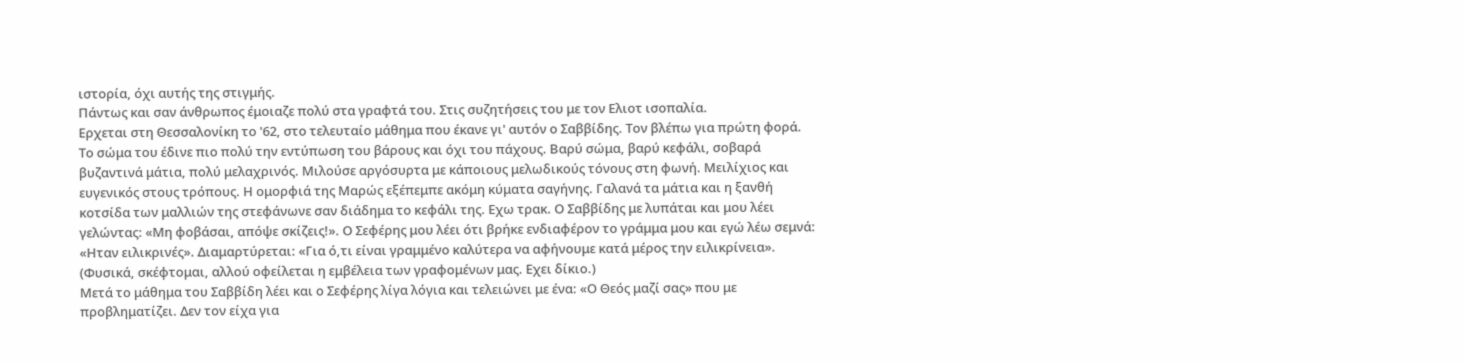ιστορία, όχι αυτής της στιγμής.
Πάντως και σαν άνθρωπος έμοιαζε πολύ στα γραφτά του. Στις συζητήσεις του με τον Ελιοτ ισοπαλία.
Ερχεται στη Θεσσαλονίκη το '62, στο τελευταίο μάθημα που έκανε γι' αυτόν ο Σαββίδης. Τον βλέπω για πρώτη φορά. Το σώμα του έδινε πιο πολύ την εντύπωση του βάρους και όχι του πάχους. Βαρύ σώμα, βαρύ κεφάλι, σοβαρά βυζαντινά μάτια, πολύ μελαχρινός. Μιλούσε αργόσυρτα με κάποιους μελωδικούς τόνους στη φωνή. Μειλίχιος και ευγενικός στους τρόπους. Η ομορφιά της Μαρώς εξέπεμπε ακόμη κύματα σαγήνης. Γαλανά τα μάτια και η ξανθή κοτσίδα των μαλλιών της στεφάνωνε σαν διάδημα το κεφάλι της. Εχω τρακ. Ο Σαββίδης με λυπάται και μου λέει γελώντας: «Μη φοβάσαι, απόψε σκίζεις!». Ο Σεφέρης μου λέει ότι βρήκε ενδιαφέρον το γράμμα μου και εγώ λέω σεμνά: «Ηταν ειλικρινές». Διαμαρτύρεται: «Για ό,τι είναι γραμμένο καλύτερα να αφήνουμε κατά μέρος την ειλικρίνεια». (Φυσικά, σκέφτομαι, αλλού οφείλεται η εμβέλεια των γραφομένων μας. Εχει δίκιο.)
Μετά το μάθημα του Σαββίδη λέει και ο Σεφέρης λίγα λόγια και τελειώνει με ένα: «Ο Θεός μαζί σας» που με προβληματίζει. Δεν τον είχα για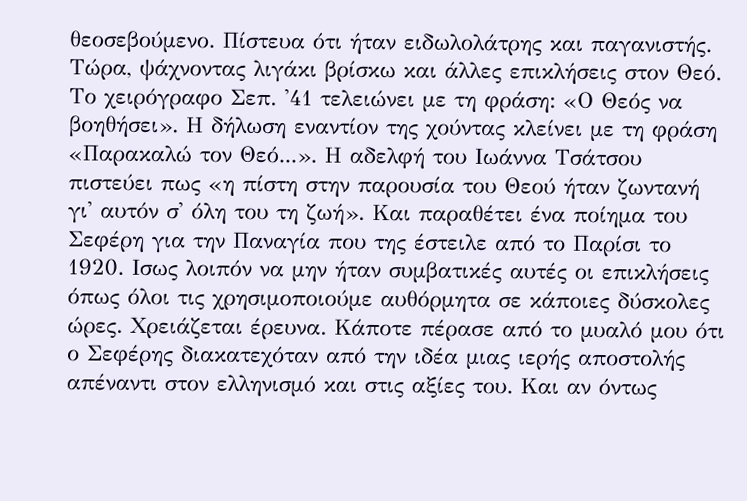θεοσεβούμενο. Πίστευα ότι ήταν ειδωλολάτρης και παγανιστής. Τώρα, ψάχνοντας λιγάκι βρίσκω και άλλες επικλήσεις στον Θεό. Το χειρόγραφο Σεπ. '41 τελειώνει με τη φράση: «Ο Θεός να βοηθήσει». Η δήλωση εναντίον της χούντας κλείνει με τη φράση «Παρακαλώ τον Θεό...». Η αδελφή του Ιωάννα Τσάτσου πιστεύει πως «η πίστη στην παρουσία του Θεού ήταν ζωντανή γι' αυτόν σ' όλη του τη ζωή». Και παραθέτει ένα ποίημα του Σεφέρη για την Παναγία που της έστειλε από το Παρίσι το 1920. Ισως λοιπόν να μην ήταν συμβατικές αυτές οι επικλήσεις όπως όλοι τις χρησιμοποιούμε αυθόρμητα σε κάποιες δύσκολες ώρες. Χρειάζεται έρευνα. Κάποτε πέρασε από το μυαλό μου ότι ο Σεφέρης διακατεχόταν από την ιδέα μιας ιερής αποστολής απέναντι στον ελληνισμό και στις αξίες του. Και αν όντως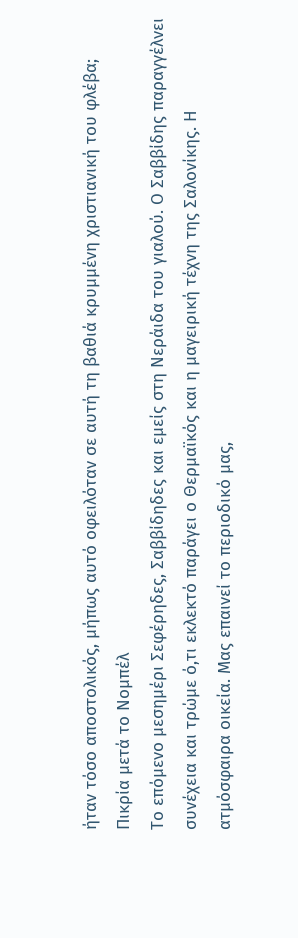ήταν τόσο αποστολικός, μήπως αυτό οφειλόταν σε αυτή τη βαθιά κρυμμένη χριστιανική του φλέβα;
Πικρία μετά το Νομπέλ
Το επόμενο μεσημέρι Σεφέρηδες, Σαββίδηδες και εμείς στη Νεράιδα του γιαλού. Ο Σαββίδης παραγγέλνει συνέχεια και τρώμε ό,τι εκλεκτό παράγει ο Θερμαϊκός και η μαγειρική τέχνη της Σαλονίκης. Η ατμόσφαιρα οικεία. Μας επαινεί το περιοδικό μας,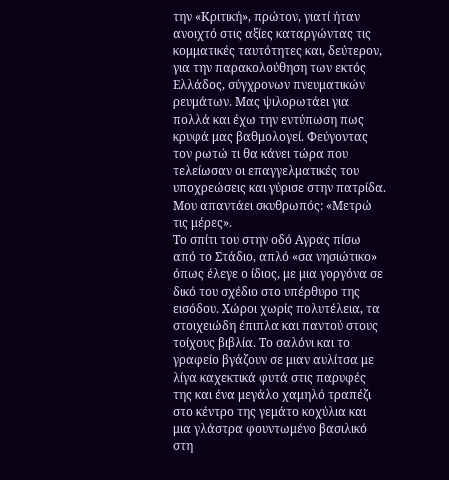την «Κριτική», πρώτον, γιατί ήταν ανοιχτό στις αξίες καταργώντας τις κομματικές ταυτότητες και, δεύτερον, για την παρακολούθηση των εκτός Ελλάδος, σύγχρονων πνευματικών ρευμάτων. Μας ψιλορωτάει για πολλά και έχω την εντύπωση πως κρυφά μας βαθμολογεί. Φεύγοντας τον ρωτώ τι θα κάνει τώρα που τελείωσαν οι επαγγελματικές του υποχρεώσεις και γύρισε στην πατρίδα. Μου απαντάει σκυθρωπός: «Μετρώ τις μέρες».
Το σπίτι του στην οδό Αγρας πίσω από το Στάδιο, απλό «σα νησιώτικο» όπως έλεγε ο ίδιος, με μια γοργόνα σε δικό του σχέδιο στο υπέρθυρο της εισόδου. Χώροι χωρίς πολυτέλεια, τα στοιχειώδη έπιπλα και παντού στους τοίχους βιβλία. Το σαλόνι και το γραφείο βγάζουν σε μιαν αυλίτσα με λίγα καχεκτικά φυτά στις παρυφές της και ένα μεγάλο χαμηλό τραπέζι στο κέντρο της γεμάτο κοχύλια και μια γλάστρα φουντωμένο βασιλικό στη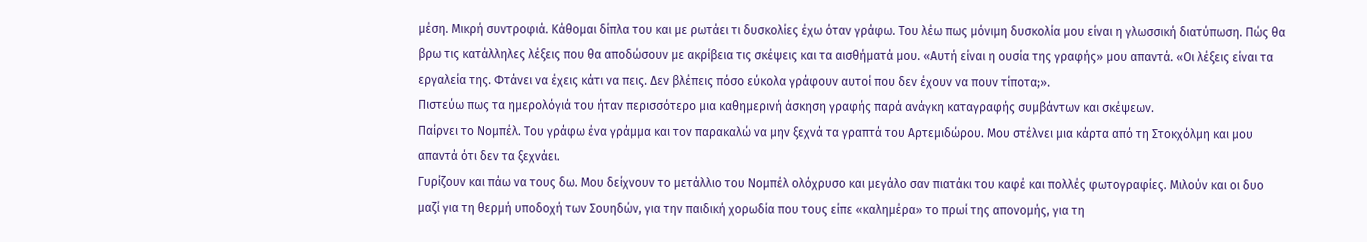μέση. Μικρή συντροφιά. Κάθομαι δίπλα του και με ρωτάει τι δυσκολίες έχω όταν γράφω. Του λέω πως μόνιμη δυσκολία μου είναι η γλωσσική διατύπωση. Πώς θα βρω τις κατάλληλες λέξεις που θα αποδώσουν με ακρίβεια τις σκέψεις και τα αισθήματά μου. «Αυτή είναι η ουσία της γραφής» μου απαντά. «Οι λέξεις είναι τα εργαλεία της. Φτάνει να έχεις κάτι να πεις. Δεν βλέπεις πόσο εύκολα γράφουν αυτοί που δεν έχουν να πουν τίποτα;».
Πιστεύω πως τα ημερολόγιά του ήταν περισσότερο μια καθημερινή άσκηση γραφής παρά ανάγκη καταγραφής συμβάντων και σκέψεων.
Παίρνει το Νομπέλ. Του γράφω ένα γράμμα και τον παρακαλώ να μην ξεχνά τα γραπτά του Αρτεμιδώρου. Μου στέλνει μια κάρτα από τη Στοκχόλμη και μου απαντά ότι δεν τα ξεχνάει.
Γυρίζουν και πάω να τους δω. Μου δείχνουν το μετάλλιο του Νομπέλ ολόχρυσο και μεγάλο σαν πιατάκι του καφέ και πολλές φωτογραφίες. Μιλούν και οι δυο μαζί για τη θερμή υποδοχή των Σουηδών, για την παιδική χορωδία που τους είπε «καλημέρα» το πρωί της απονομής, για τη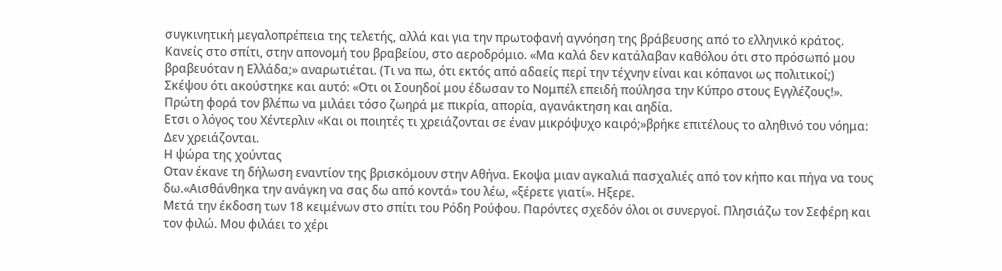συγκινητική μεγαλοπρέπεια της τελετής, αλλά και για την πρωτοφανή αγνόηση της βράβευσης από το ελληνικό κράτος. Κανείς στο σπίτι, στην απονομή του βραβείου, στο αεροδρόμιο. «Μα καλά δεν κατάλαβαν καθόλου ότι στο πρόσωπό μου βραβευόταν η Ελλάδα;» αναρωτιέται. (Τι να πω, ότι εκτός από αδαείς περί την τέχνην είναι και κόπανοι ως πολιτικοί;) Σκέψου ότι ακούστηκε και αυτό: «Οτι οι Σουηδοί μου έδωσαν το Νομπέλ επειδή πούλησα την Κύπρο στους Εγγλέζους!». Πρώτη φορά τον βλέπω να μιλάει τόσο ζωηρά με πικρία, απορία, αγανάκτηση και αηδία.
Ετσι ο λόγος του Χέντερλιν «Και οι ποιητές τι χρειάζονται σε έναν μικρόψυχο καιρό;»βρήκε επιτέλους το αληθινό του νόημα: Δεν χρειάζονται.
Η ψώρα της χούντας
Οταν έκανε τη δήλωση εναντίον της βρισκόμουν στην Αθήνα. Εκοψα μιαν αγκαλιά πασχαλιές από τον κήπο και πήγα να τους δω.«Αισθάνθηκα την ανάγκη να σας δω από κοντά» του λέω, «ξέρετε γιατί». Ηξερε.
Μετά την έκδοση των 18 κειμένων στο σπίτι του Ρόδη Ρούφου. Παρόντες σχεδόν όλοι οι συνεργοί. Πλησιάζω τον Σεφέρη και τον φιλώ. Μου φιλάει το χέρι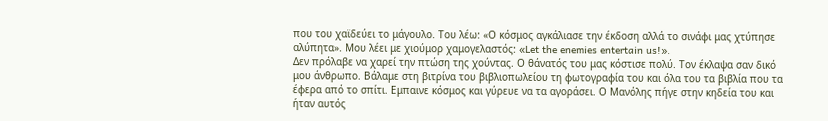που του χαϊδεύει το μάγουλο. Του λέω: «Ο κόσμος αγκάλιασε την έκδοση αλλά το σινάφι μας χτύπησε αλύπητα». Μου λέει με χιούμορ χαμογελαστός: «Let the enemies entertain us!».
Δεν πρόλαβε να χαρεί την πτώση της χούντας. Ο θάνατός του μας κόστισε πολύ. Τον έκλαψα σαν δικό μου άνθρωπο. Βάλαμε στη βιτρίνα του βιβλιοπωλείου τη φωτογραφία του και όλα του τα βιβλία που τα έφερα από το σπίτι. Εμπαινε κόσμος και γύρευε να τα αγοράσει. Ο Μανόλης πήγε στην κηδεία του και ήταν αυτός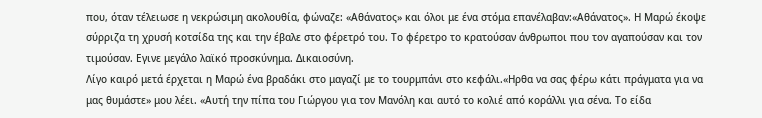που, όταν τέλειωσε η νεκρώσιμη ακολουθία, φώναζε: «Αθάνατος» και όλοι με ένα στόμα επανέλαβαν:«Αθάνατος». Η Μαρώ έκοψε σύρριζα τη χρυσή κοτσίδα της και την έβαλε στο φέρετρό του. Το φέρετρο το κρατούσαν άνθρωποι που τον αγαπούσαν και τον τιμούσαν. Εγινε μεγάλο λαϊκό προσκύνημα. Δικαιοσύνη.
Λίγο καιρό μετά έρχεται η Μαρώ ένα βραδάκι στο μαγαζί με το τουρμπάνι στο κεφάλι.«Ηρθα να σας φέρω κάτι πράγματα για να μας θυμάστε» μου λέει. «Αυτή την πίπα του Γιώργου για τον Μανόλη και αυτό το κολιέ από κοράλλι για σένα. Το είδα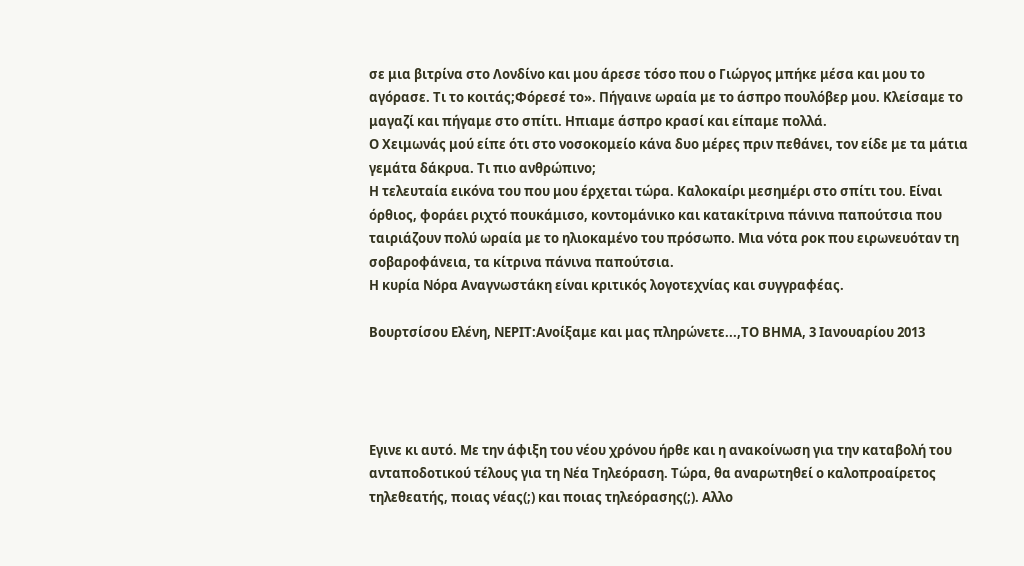σε μια βιτρίνα στο Λονδίνο και μου άρεσε τόσο που ο Γιώργος μπήκε μέσα και μου το αγόρασε. Τι το κοιτάς;Φόρεσέ το». Πήγαινε ωραία με το άσπρο πουλόβερ μου. Κλείσαμε το μαγαζί και πήγαμε στο σπίτι. Ηπιαμε άσπρο κρασί και είπαμε πολλά.
Ο Χειμωνάς μού είπε ότι στο νοσοκομείο κάνα δυο μέρες πριν πεθάνει, τον είδε με τα μάτια γεμάτα δάκρυα. Τι πιο ανθρώπινο;
Η τελευταία εικόνα του που μου έρχεται τώρα. Καλοκαίρι μεσημέρι στο σπίτι του. Είναι όρθιος, φοράει ριχτό πουκάμισο, κοντομάνικο και κατακίτρινα πάνινα παπούτσια που ταιριάζουν πολύ ωραία με το ηλιοκαμένο του πρόσωπο. Μια νότα ροκ που ειρωνευόταν τη σοβαροφάνεια, τα κίτρινα πάνινα παπούτσια.
Η κυρία Νόρα Αναγνωστάκη είναι κριτικός λογοτεχνίας και συγγραφέας.

Βουρτσίσου Ελένη, ΝΕΡΙΤ:Ανοίξαμε και μας πληρώνετε...,ΤΟ ΒΗΜΑ, 3 Ιανουαρίου 2013




Εγινε κι αυτό. Με την άφιξη του νέου χρόνου ήρθε και η ανακοίνωση για την καταβολή του ανταποδοτικού τέλους για τη Νέα Τηλεόραση. Τώρα, θα αναρωτηθεί ο καλοπροαίρετος τηλεθεατής, ποιας νέας(;) και ποιας τηλεόρασης(;). Αλλο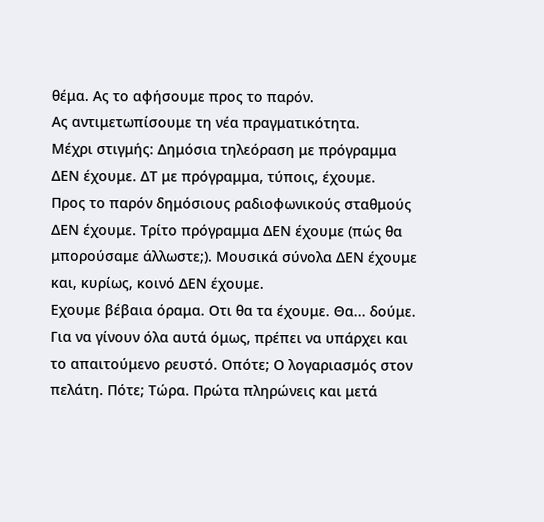θέμα. Ας το αφήσουμε προς το παρόν.
Ας αντιμετωπίσουμε τη νέα πραγματικότητα.
Μέχρι στιγμής: Δημόσια τηλεόραση με πρόγραμμα ΔΕΝ έχουμε. ΔΤ με πρόγραμμα, τύποις, έχουμε.
Προς το παρόν δημόσιους ραδιοφωνικούς σταθμούς ΔΕΝ έχουμε. Τρίτο πρόγραμμα ΔΕΝ έχουμε (πώς θα μπορούσαμε άλλωστε;). Μουσικά σύνολα ΔΕΝ έχουμε και, κυρίως, κοινό ΔΕΝ έχουμε.
Εχουμε βέβαια όραμα. Οτι θα τα έχουμε. Θα... δούμε.
Για να γίνουν όλα αυτά όμως, πρέπει να υπάρχει και το απαιτούμενο ρευστό. Οπότε; Ο λογαριασμός στον πελάτη. Πότε; Τώρα. Πρώτα πληρώνεις και μετά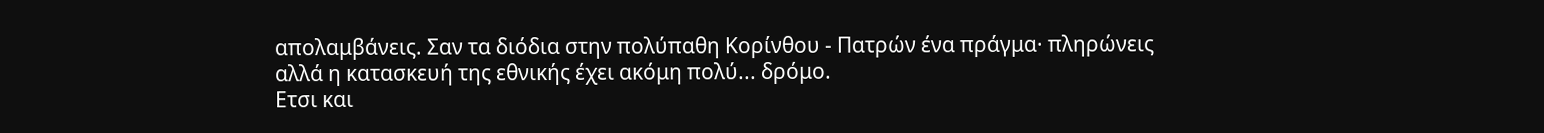απολαμβάνεις. Σαν τα διόδια στην πολύπαθη Κορίνθου - Πατρών ένα πράγμα· πληρώνεις αλλά η κατασκευή της εθνικής έχει ακόμη πολύ... δρόμο.
Ετσι και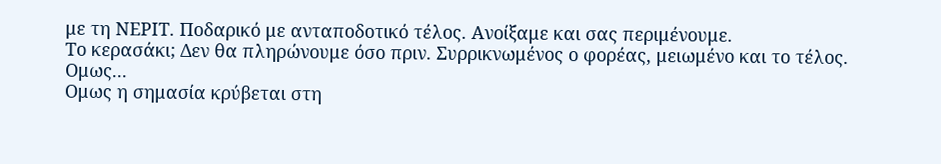με τη ΝΕΡΙΤ. Ποδαρικό με ανταποδοτικό τέλος. Ανοίξαμε και σας περιμένουμε.
Το κερασάκι; Δεν θα πληρώνουμε όσο πριν. Συρρικνωμένος ο φορέας, μειωμένο και το τέλος. Ομως...
Ομως η σημασία κρύβεται στη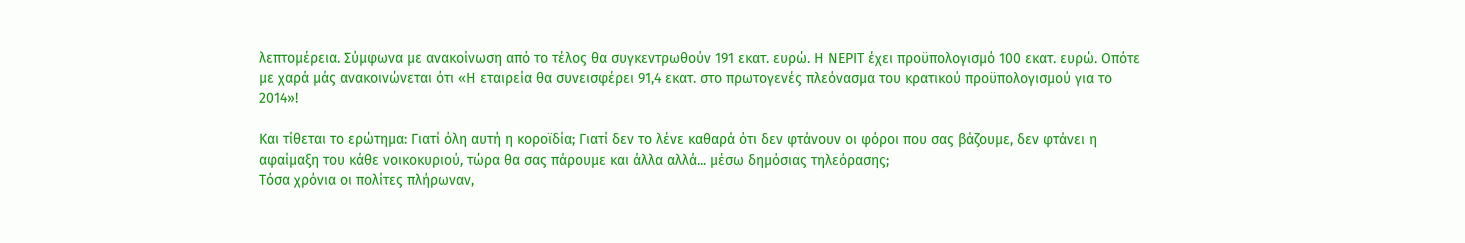λεπτομέρεια. Σύμφωνα με ανακοίνωση από το τέλος θα συγκεντρωθούν 191 εκατ. ευρώ. Η ΝΕΡΙΤ έχει προϋπολογισμό 100 εκατ. ευρώ. Οπότε με χαρά μάς ανακοινώνεται ότι «Η εταιρεία θα συνεισφέρει 91,4 εκατ. στο πρωτογενές πλεόνασμα του κρατικού προϋπολογισμού για το 2014»!

Και τίθεται το ερώτημα: Γιατί όλη αυτή η κοροϊδία; Γιατί δεν το λένε καθαρά ότι δεν φτάνουν οι φόροι που σας βάζουμε, δεν φτάνει η αφαίμαξη του κάθε νοικοκυριού, τώρα θα σας πάρουμε και άλλα αλλά... μέσω δημόσιας τηλεόρασης;
Τόσα χρόνια οι πολίτες πλήρωναν,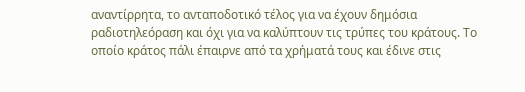αναντίρρητα, το ανταποδοτικό τέλος για να έχουν δημόσια ραδιοτηλεόραση και όχι για να καλύπτουν τις τρύπες του κράτους. Το οποίο κράτος πάλι έπαιρνε από τα χρήματά τους και έδινε στις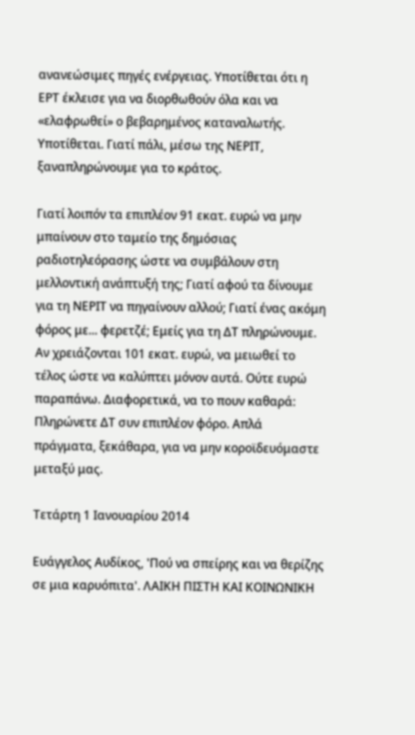ανανεώσιμες πηγές ενέργειας. Υποτίθεται ότι η ΕΡΤ έκλεισε για να διορθωθούν όλα και να «ελαφρωθεί» ο βεβαρημένος καταναλωτής. Υποτίθεται. Γιατί πάλι, μέσω της ΝΕΡΙΤ, ξαναπληρώνουμε για το κράτος.

Γιατί λοιπόν τα επιπλέον 91 εκατ. ευρώ να μην μπαίνουν στο ταμείο της δημόσιας ραδιοτηλεόρασης ώστε να συμβάλουν στη μελλοντική ανάπτυξή της; Γιατί αφού τα δίνουμε για τη ΝΕΡΙΤ να πηγαίνουν αλλού; Γιατί ένας ακόμη φόρος με... φερετζέ; Εμείς για τη ΔΤ πληρώνουμε. Αν χρειάζονται 101 εκατ. ευρώ, να μειωθεί το τέλος ώστε να καλύπτει μόνον αυτά. Ούτε ευρώ παραπάνω. Διαφορετικά, να το πουν καθαρά: Πληρώνετε ΔΤ συν επιπλέον φόρο. Απλά πράγματα, ξεκάθαρα, για να μην κοροϊδευόμαστε μεταξύ μας.

Τετάρτη 1 Ιανουαρίου 2014

Ευάγγελος Αυδίκος, 'Πού να σπείρης και να θερίζης σε μια καρυόπιτα'. ΛΑΙΚΗ ΠΙΣΤΗ ΚΑΙ ΚΟΙΝΩΝΙΚΗ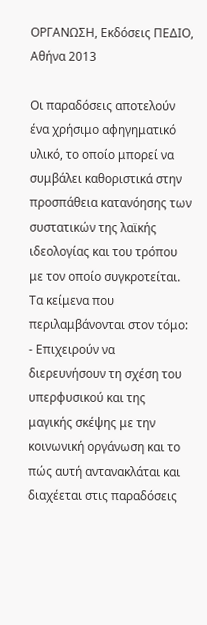ΟΡΓΑΝΩΣΗ, Εκδόσεις ΠΕΔΙΟ, Αθήνα 2013

Οι παραδόσεις αποτελούν ένα χρήσιμο αφηγηματικό υλικό, το οποίο μπορεί να συμβάλει καθοριστικά στην προσπάθεια κατανόησης των συστατικών της λαϊκής ιδεολογίας και του τρόπου με τον οποίο συγκροτείται.
Τα κείμενα που περιλαμβάνονται στον τόμο:
- Επιχειρούν να διερευνήσουν τη σχέση του υπερφυσικού και της μαγικής σκέψης με την κοινωνική οργάνωση και το πώς αυτή αντανακλάται και διαχέεται στις παραδόσεις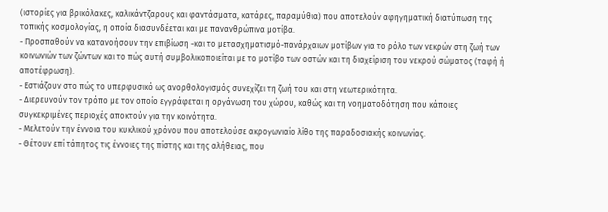(ιστορίες για βρικόλακες, καλικάντζαρους και φαντάσματα, κατάρες, παραμύθια) που αποτελούν αφηγηματική διατύπωση της τοπικής κοσμολογίας, η οποία διασυνδέεται και με πανανθρώπινα μοτίβα.
- Προσπαθούν να κατανοήσουν την επιβίωση -και το μετασχηματισμό-πανάρχαιων μοτίβων για το ρόλο των νεκρών στη ζωή των κοινωνιών των ζώντων και το πώς αυτή συμβολικοποιείται με το μοτίβο των οστών και τη διαχείριση του νεκρού σώματος (ταφή ή αποτέφρωση).
- Εστιάζουν στο πώς το υπερφυσικό ως ανορθολογισμός συνεχίζει τη ζωή του και στη νεωτερικότητα.
- Διερευνούν τον τρόπο με τον οποίο εγγράφεται η οργάνωση του χώρου, καθώς και τη νοηματοδότηση που κάποιες συγκεκριμένες περιοχές αποκτούν για την κοινότητα.
- Μελετούν την έννοια του κυκλικού χρόνου που αποτελούσε ακρογωνιαίο λίθο της παραδοσιακής κοινωνίας.
- Θέτουν επί τάπητος τις έννοιες της πίστης και της αλήθειας, που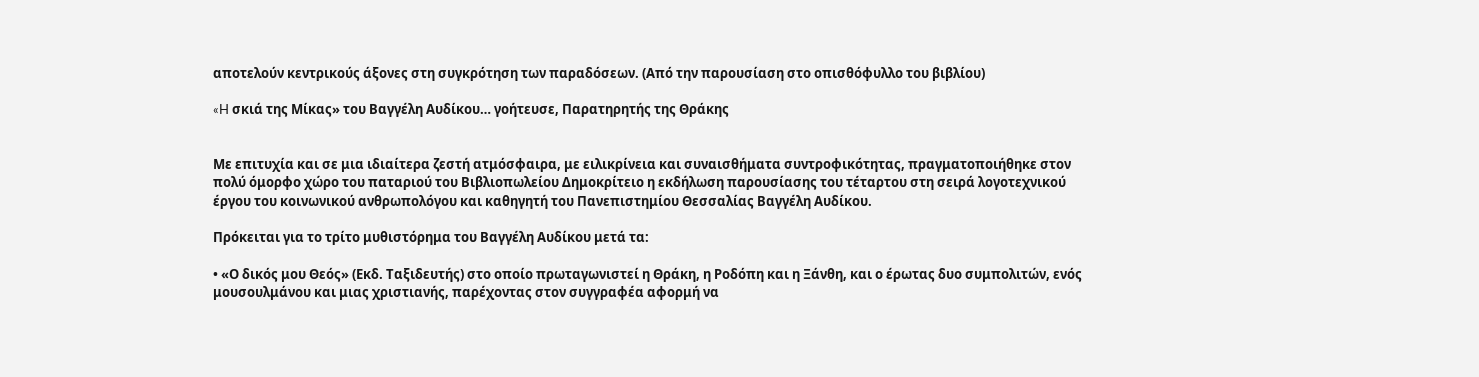αποτελούν κεντρικούς άξονες στη συγκρότηση των παραδόσεων. (Από την παρουσίαση στο οπισθόφυλλο του βιβλίου)

«H σκιά της Μίκας» του Βαγγέλη Αυδίκου… γοήτευσε, Παρατηρητής της Θράκης


Με επιτυχία και σε μια ιδιαίτερα ζεστή ατμόσφαιρα, με ειλικρίνεια και συναισθήματα συντροφικότητας, πραγματοποιήθηκε στον πολύ όμορφο χώρο του παταριού του Βιβλιοπωλείου Δημοκρίτειο η εκδήλωση παρουσίασης του τέταρτου στη σειρά λογοτεχνικού έργου του κοινωνικού ανθρωπολόγου και καθηγητή του Πανεπιστημίου Θεσσαλίας Βαγγέλη Αυδίκου.

Πρόκειται για το τρίτο μυθιστόρημα του Βαγγέλη Αυδίκου μετά τα:

• «Ο δικός μου Θεός» (Εκδ. Ταξιδευτής) στο οποίο πρωταγωνιστεί η Θράκη, η Ροδόπη και η Ξάνθη, και ο έρωτας δυο συμπολιτών, ενός μουσουλμάνου και μιας χριστιανής, παρέχοντας στον συγγραφέα αφορμή να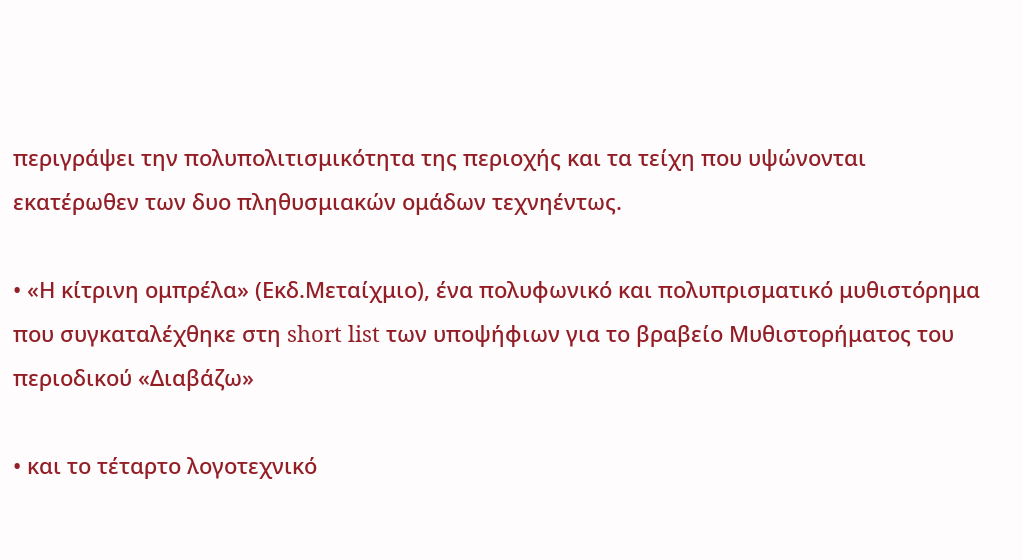περιγράψει την πολυπολιτισμικότητα της περιοχής και τα τείχη που υψώνονται εκατέρωθεν των δυο πληθυσμιακών ομάδων τεχνηέντως.

• «Η κίτρινη ομπρέλα» (Εκδ.Μεταίχμιο), ένα πολυφωνικό και πολυπρισματικό μυθιστόρημα που συγκαταλέχθηκε στη short list των υποψήφιων για το βραβείο Μυθιστορήματος του περιοδικού «Διαβάζω»

• και το τέταρτο λογοτεχνικό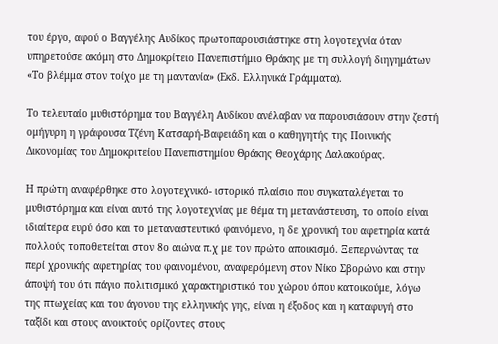του έργο, αφού ο Βαγγέλης Αυδίκος πρωτοπαρουσιάστηκε στη λογοτεχνία όταν υπηρετούσε ακόμη στο Δημοκρίτειο Πανεπιστήμιο Θράκης με τη συλλογή διηγημάτων «Το βλέμμα στον τοίχο με τη μαντανία» (Εκδ. Ελληνικά Γράμματα).

Το τελευταίο μυθιστόρημα του Βαγγέλη Αυδίκου ανέλαβαν να παρουσιάσουν στην ζεστή ομήγυρη η γράφουσα Τζένη Κατσαρή-Βαφειάδη και ο καθηγητής της Ποινικής Δικονομίας του Δημοκριτείου Πανεπιστημίου Θράκης Θεοχάρης Δαλακούρας.

Η πρώτη αναφέρθηκε στο λογοτεχνικό- ιστορικό πλαίσιο που συγκαταλέγεται το μυθιστόρημα και είναι αυτό της λογοτεχνίας με θέμα τη μετανάστευση, το οποίο είναι ιδιαίτερα ευρύ όσο και το μεταναστευτικό φαινόμενο, η δε χρονική του αφετηρία κατά πολλούς τοποθετείται στον 8ο αιώνα π.χ με τον πρώτο αποικισμό. Ξεπερνώντας τα περί χρονικής αφετηρίας του φαινομένου, αναφερόμενη στον Νίκο Σβορώνο και στην άποψή του ότι πάγιο πολιτισμικό χαρακτηριστικό του χώρου όπου κατοικούμε, λόγω της πτωχείας και του άγονου της ελληνικής γης, είναι η έξοδος και η καταφυγή στο ταξίδι και στους ανοικτούς ορίζοντες στους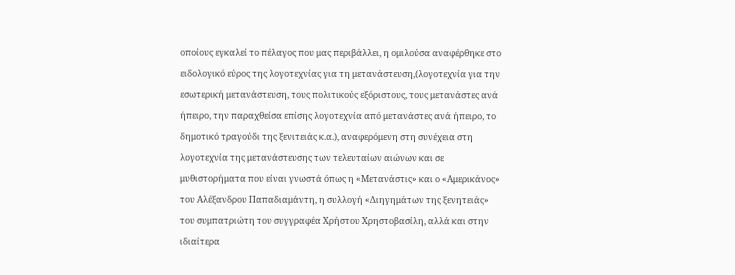οποίους εγκαλεί το πέλαγος που μας περιβάλλει, η ομιλούσα αναφέρθηκε στο ειδολογικό εύρος της λογοτεχνίας για τη μετανάστευση,(λογοτεχνία για την εσωτερική μετανάστευση, τους πολιτικούς εξόριστους, τους μετανάστες ανά ήπειρο, την παραχθείσα επίσης λογοτεχνία από μετανάστες ανά ήπειρο, το δημοτικό τραγούδι της ξενιτειάς κ.α.), αναφερόμενη στη συνέχεια στη λογοτεχνία της μετανάστευσης των τελευταίων αιώνων και σε μυθιστορήματα που είναι γνωστά όπως η «Μετανάστις» και ο «Αμερικάνος» του Αλέξανδρου Παπαδιαμάντη, η συλλογή «Διηγημάτων της ξενητειάς» του συμπατριώτη του συγγραφέα Χρήστου Χρηστοβασίλη, αλλά και στην ιδιαίτερα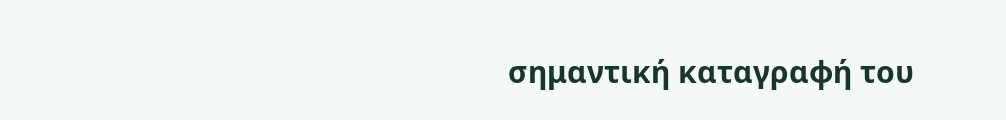σημαντική καταγραφή του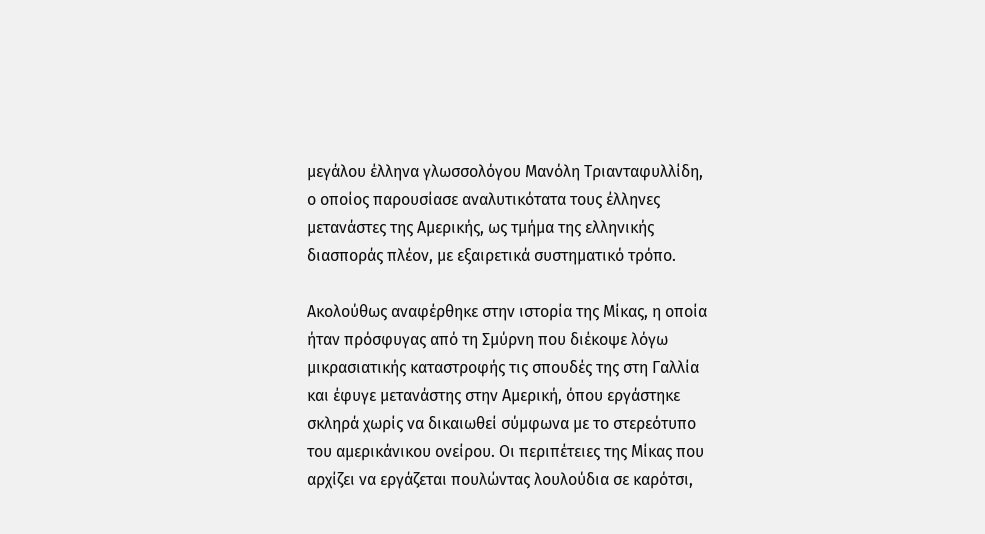μεγάλου έλληνα γλωσσολόγου Μανόλη Τριανταφυλλίδη, ο οποίος παρουσίασε αναλυτικότατα τους έλληνες μετανάστες της Αμερικής, ως τμήμα της ελληνικής διασποράς πλέον, με εξαιρετικά συστηματικό τρόπο.

Ακολούθως αναφέρθηκε στην ιστορία της Μίκας, η οποία ήταν πρόσφυγας από τη Σμύρνη που διέκοψε λόγω μικρασιατικής καταστροφής τις σπουδές της στη Γαλλία και έφυγε μετανάστης στην Αμερική, όπου εργάστηκε σκληρά χωρίς να δικαιωθεί σύμφωνα με το στερεότυπο του αμερικάνικου ονείρου. Οι περιπέτειες της Μίκας που αρχίζει να εργάζεται πουλώντας λουλούδια σε καρότσι,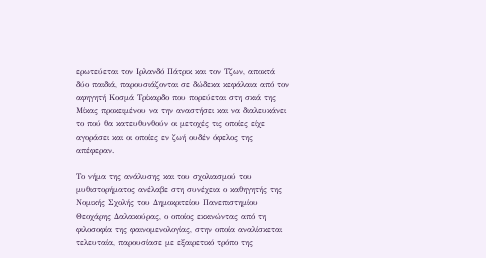ερωτεύεται τον Ιρλανδό Πάτρικ και τον Τζων, αποκτά δύο παιδιά, παρουσιάζονται σε δώδεκα κεφάλαια από τον αφηγητή Κοσμά Τρίκαρδο που πορεύεται στη σκιά της Μίκας προκειμένου να την αναστήσει και να διαλευκάνει το πού θα κατευθυνθούν οι μετοχές τις οποίες είχε αγοράσει και οι οποίες εν ζωή ουδέν όφελος της απέφεραν.

Το νήμα της ανάλυσης και του σχολιασμού του μυθιστορήματος ανέλαβε στη συνέχεια ο καθηγητής της Νομικής Σχολής του Δημοκριτείου Πανεπιστημίου Θεοχάρης Δαλακούρας, ο οποίος εκκινώντας από τη φιλοσοφία της φαινομενολογίας, στην οποία αναλίσκεται τελευταία, παρουσίασε με εξαιρετικό τρόπο της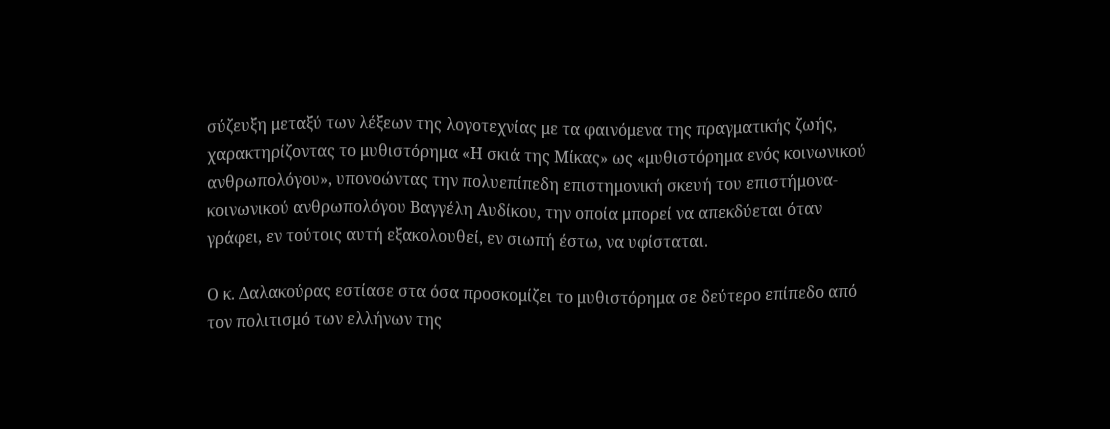σύζευξη μεταξύ των λέξεων της λογοτεχνίας με τα φαινόμενα της πραγματικής ζωής, χαρακτηρίζοντας το μυθιστόρημα «Η σκιά της Μίκας» ως «μυθιστόρημα ενός κοινωνικού ανθρωπολόγου», υπονοώντας την πολυεπίπεδη επιστημονική σκευή του επιστήμονα- κοινωνικού ανθρωπολόγου Βαγγέλη Αυδίκου, την οποία μπορεί να απεκδύεται όταν γράφει, εν τούτοις αυτή εξακολουθεί, εν σιωπή έστω, να υφίσταται.

Ο κ. Δαλακούρας εστίασε στα όσα προσκομίζει το μυθιστόρημα σε δεύτερο επίπεδο από τον πολιτισμό των ελλήνων της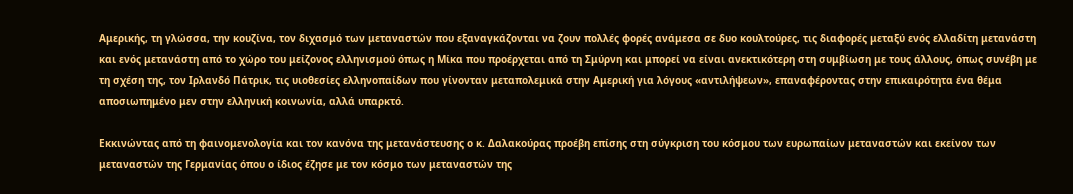Αμερικής, τη γλώσσα, την κουζίνα, τον διχασμό των μεταναστών που εξαναγκάζονται να ζουν πολλές φορές ανάμεσα σε δυο κουλτούρες, τις διαφορές μεταξύ ενός ελλαδίτη μετανάστη και ενός μετανάστη από το χώρο του μείζονος ελληνισμού όπως η Μίκα που προέρχεται από τη Σμύρνη και μπορεί να είναι ανεκτικότερη στη συμβίωση με τους άλλους, όπως συνέβη με τη σχέση της, τον Ιρλανδό Πάτρικ, τις υιοθεσίες ελληνοπαίδων που γίνονταν μεταπολεμικά στην Αμερική για λόγους «αντιλήψεων», επαναφέροντας στην επικαιρότητα ένα θέμα αποσιωπημένο μεν στην ελληνική κοινωνία, αλλά υπαρκτό.

Εκκινώντας από τη φαινομενολογία και τον κανόνα της μετανάστευσης ο κ. Δαλακούρας προέβη επίσης στη σύγκριση του κόσμου των ευρωπαίων μεταναστών και εκείνον των μεταναστών της Γερμανίας όπου ο ίδιος έζησε με τον κόσμο των μεταναστών της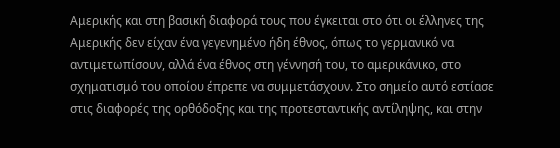Αμερικής και στη βασική διαφορά τους που έγκειται στο ότι οι έλληνες της Αμερικής δεν είχαν ένα γεγενημένο ήδη έθνος, όπως το γερμανικό να αντιμετωπίσουν, αλλά ένα έθνος στη γέννησή του, το αμερικάνικο, στο σχηματισμό του οποίου έπρεπε να συμμετάσχουν. Στο σημείο αυτό εστίασε στις διαφορές της ορθόδοξης και της προτεσταντικής αντίληψης, και στην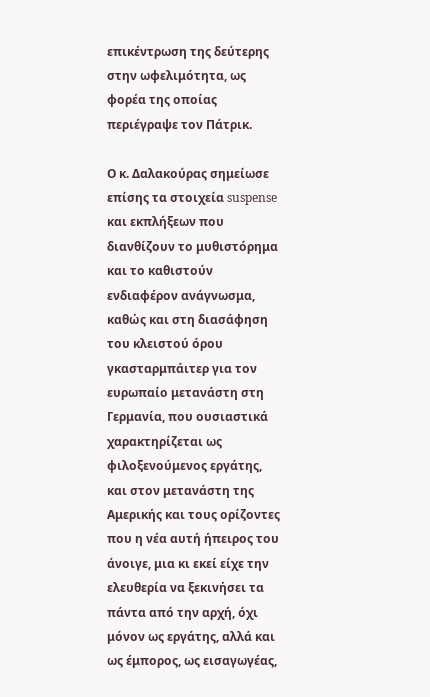επικέντρωση της δεύτερης στην ωφελιμότητα, ως φορέα της οποίας περιέγραψε τον Πάτρικ.

Ο κ. Δαλακούρας σημείωσε επίσης τα στοιχεία suspense και εκπλήξεων που διανθίζουν το μυθιστόρημα και το καθιστούν ενδιαφέρον ανάγνωσμα, καθώς και στη διασάφηση του κλειστού όρου γκασταρμπάιτερ για τον ευρωπαίο μετανάστη στη Γερμανία, που ουσιαστικά χαρακτηρίζεται ως φιλοξενούμενος εργάτης, και στον μετανάστη της Αμερικής και τους ορίζοντες που η νέα αυτή ήπειρος του άνοιγε, μια κι εκεί είχε την ελευθερία να ξεκινήσει τα πάντα από την αρχή, όχι μόνον ως εργάτης, αλλά και ως έμπορος, ως εισαγωγέας,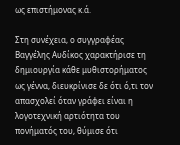ως επιστήμονας κ.ά.

Στη συνέχεια, ο συγγραφέας Βαγγέλης Αυδίκος χαρακτήρισε τη δημιουργία κάθε μυθιστορήματος ως γέννα, διευκρίνισε δε ότι ό,τι τον απασχολεί όταν γράφει είναι η λογοτεχνική αρτιότητα του πονήματός του, θύμισε ότι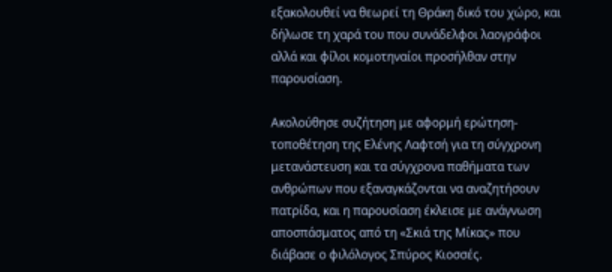εξακολουθεί να θεωρεί τη Θράκη δικό του χώρο, και δήλωσε τη χαρά του που συνάδελφοι λαογράφοι αλλά και φίλοι κομοτηναίοι προσήλθαν στην παρουσίαση.

Ακολούθησε συζήτηση με αφορμή ερώτηση-τοποθέτηση της Ελένης Λαφτσή για τη σύγχρονη μετανάστευση και τα σύγχρονα παθήματα των ανθρώπων που εξαναγκάζονται να αναζητήσουν πατρίδα, και η παρουσίαση έκλεισε με ανάγνωση αποσπάσματος από τη «Σκιά της Μίκας» που διάβασε ο φιλόλογος Σπύρος Κιοσσές.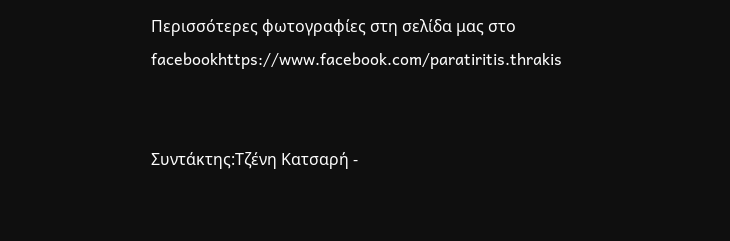Περισσότερες φωτογραφίες στη σελίδα μας στο facebookhttps://www.facebook.com/paratiritis.thrakis


Συντάκτης:Τζένη Κατσαρή -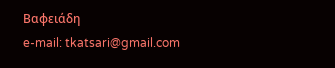Βαφειάδη
e-mail: tkatsari@gmail.com